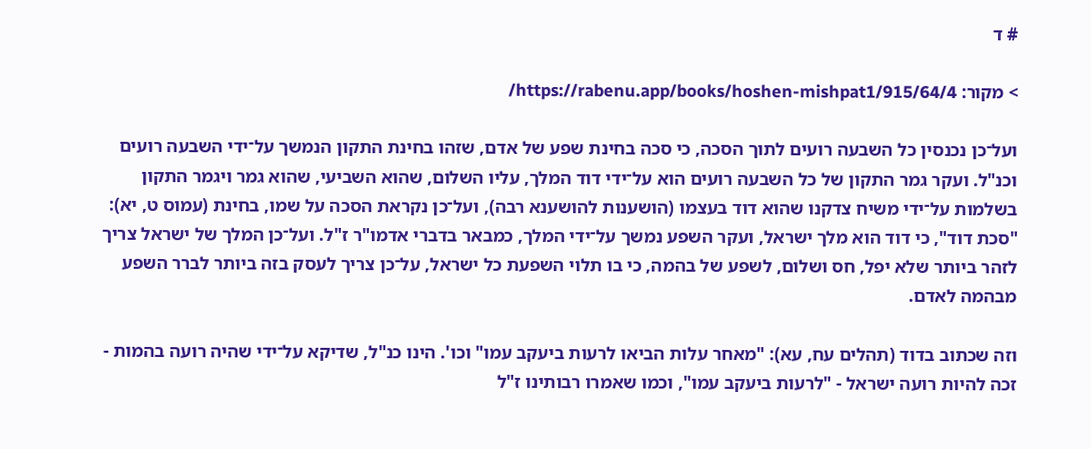# ד

> מקור: https://rabenu.app/books/hoshen-mishpat1/915/64/4/

ועל־כן נכנסין כל השבעה רועים לתוך הסכה, כי סכה בחינת שפע של אדם, שזהו בחינת התקון הנמשך על־ידי השבעה רועים וכנ"ל. ועקר גמר התקון של כל השבעה רועים הוא על־ידי דוד המלך, עליו השלום, שהוא השביעי, שהוא גמר ויגמר התקון בשלמות על־ידי משיח צדקנו שהוא דוד בעצמו (הושענות להושענא רבה), ועל־כן נקראת הסכה על שמו, בחינת (עמוס ט, יא): "סכת דוד", כי דוד הוא מלך ישראל, ועקר השפע נמשך על־ידי המלך, כמבאר בדברי אדמו"ר ז"ל. ועל־כן המלך של ישראל צריך לזהר ביותר שלא יפל, חס ושלום, לשפע של בהמה, כי בו תלוי השפעת כל ישראל, על־כן צריך לעסק בזה ביותר לברר השפע מבהמה לאדם.

וזה שכתוב בדוד (תהלים עח, עא): "מאחר עלות הביאו לרעות ביעקב עמו" וכו'. הינו כנ"ל, שדיקא על־ידי שהיה רועה בהמות - זכה להיות רועה ישראל - "לרעות ביעקב עמו", וכמו שאמרו רבותינו ז"ל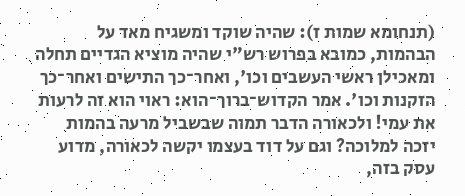(תנחומא שמות ז): שהיה שוקד ומשגיח מאד על הבהמות, כמובא בפרוש רש"י שהיה מוציא הגדיים תחלה ומאכילן ראשי העשבים וכו', ואחר־כך התישים ואחר־כך הזקנות וכו'. אמר הקדוש־ברוך־הוא: ראוי הוא זה לרעות את עמי! ולכאורה הדבר תמוה שבשביל מרעה בהמות יזכה למלוכה? וגם על דוד בעצמו יקשה לכאורה, מדוע עסק בזה,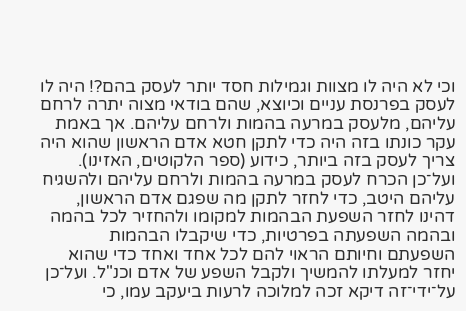וכי לא היה לו מצוות וגמילות חסד יותר לעסק בהם?! היה לו לעסק בפרנסת עניים וכיוצא, שהם בודאי מצוה יתרה לרחם עליהם, מלעסק במרעה בהמות ולרחם עליהם. אך באמת עקר כונתו בזה היה כדי לתקן חטא אדם הראשון שהוא היה צריך לעסק בזה ביותר, כידוע (ספר הלקוטים, האזינו). ועל־כן הכרח לעסק במרעה בהמות ולרחם עליהם ולהשגיח עליהם היטב, כדי לחזר לתקן מה שפגם אדם הראשון, דהינו לחזר השפעת הבהמות למקומו ולהחזיר לכל בהמה ובהמה השפעתה בפרטיות, כדי שיקבלו הבהמות השפעתם וחיותם הראוי להם לכל אחד ואחד כדי שהוא יחזר למעלתו להמשיך ולקבל השפע של אדם וכנ"ל. ועל־כן על־ידי־זה דיקא זכה למלוכה לרעות ביעקב עמו, כי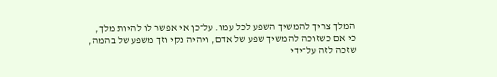המלך צריך להמשיך השפע לכל עמו. על־כן אי אפשר לו להיות מלך, כי אם כשזוכה להמשיך שפע של אדם, ויהיה נקי וזך משפע של בהמה, שזכה לזה על־ידי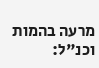מרעה בהמות וכנ"ל: